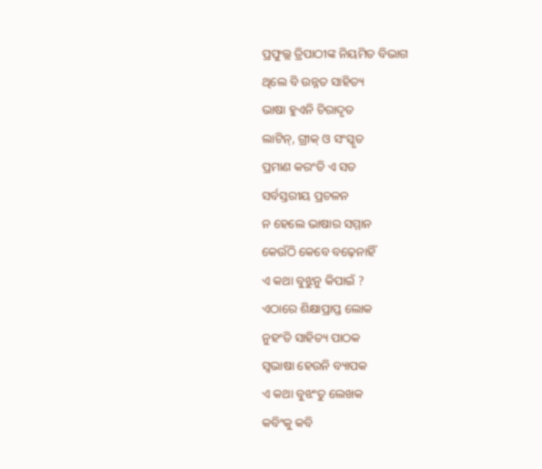ପ୍ରଫୁଲ୍ଲ ତ୍ରିପାଠୀଙ୍କ ନିୟମିତ ବିଭାଗ
ଥିଲେ ବି ଉନ୍ନତ ସାହିତ୍ୟ
ଭାଷା ହୁଏନି ଚିରାଦୃତ
ଲାଟିନ୍, ଗ୍ରୀକ୍ ଓ ସଂସ୍କୃତ
ପ୍ରମାଣ କରଂତି ଏ ସତ
ସର୍ବସ୍ତରୀୟ ପ୍ରଚଳନ
ନ ହେଲେ ଭାଷାର ସମ୍ମାନ
କେଉଁଠି କେବେ ବଢ଼େନାହିଁ
ଏ କଥା ବୁଝୁନୁ କିପାଇଁ ?
ଏଠାରେ ଶିକ୍ଷାପ୍ରାପ୍ତ ଲୋକ
ନୁହଂତି ସାହିତ୍ୟ ପାଠକ
ସ୍ବଭାଷା ହେଉନି ବ୍ୟାପକ
ଏ କଥା ବୁଝଂତୁ ଲେଖକ
କବିଂକୁ କବି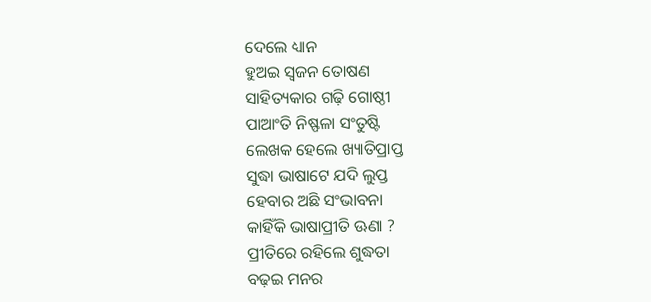ଦେଲେ ଧ୍ୟାନ
ହୁଅଇ ସ୍ବଜନ ତୋଷଣ
ସାହିତ୍ୟକାର ଗଢ଼ି ଗୋଷ୍ଠୀ
ପାଆଂତି ନିଷ୍ଫଳା ସଂତୁଷ୍ଟି
ଲେଖକ ହେଲେ ଖ୍ୟାତିପ୍ରାପ୍ତ
ସୁଦ୍ଧା ଭାଷାଟେ ଯଦି ଲୁପ୍ତ
ହେବାର ଅଛି ସଂଭାବନା
କାହିଁକି ଭାଷାପ୍ରୀତି ଊଣା ?
ପ୍ରୀତିରେ ରହିଲେ ଶୁଦ୍ଧତା
ବଢ଼ଇ ମନର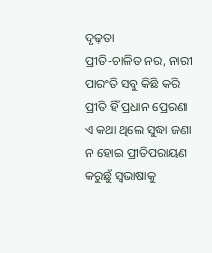ଦୃଢ଼ତା
ପ୍ରୀତି-ଚାଳିତ ନର, ନାରୀ
ପାରଂତି ସବୁ କିଛି କରି
ପ୍ରୀତି ହିଁ ପ୍ରଧାନ ପ୍ରେରଣା
ଏ କଥା ଥିଲେ ସୁଦ୍ଧା ଜଣା
ନ ହୋଇ ପ୍ରୀତିପରାୟଣ
କରୁଛୁଁ ସ୍ବଭାଷାକୁ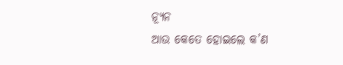ନ୍ୟୂନ
ଆଉ କେତେ ହୋଇଲେ କ’ଣ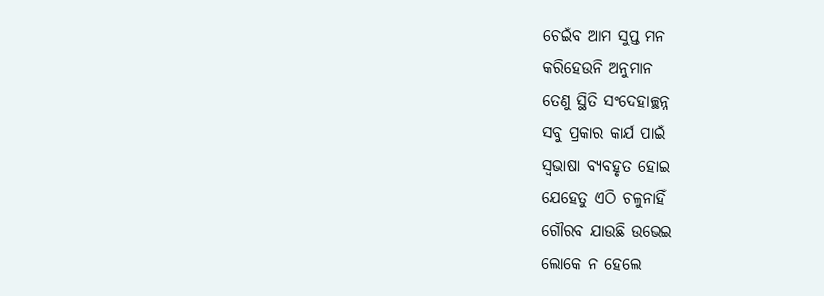ଚେଇଁବ ଆମ ସୁପ୍ତ ମନ
କରିହେଉନି ଅନୁମାନ
ତେଣୁ ସ୍ଥିତି ସଂଦେହାଚ୍ଛନ୍ନ
ସବୁ ପ୍ରକାର କାର୍ଯ ପାଇଁ
ସ୍ବଭାଷା ବ୍ୟବହୃତ ହୋଇ
ଯେହେତୁ ଏଠି ଚଳୁନାହିଁ
ଗୌରବ ଯାଉଛି ଉଭେଇ
ଲୋକେ ନ ହେଲେ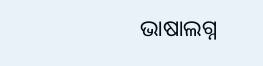ଭାଷାଲଗ୍ନ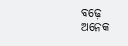ବଢ଼େ ଅନେକ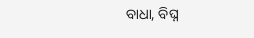ବାଧା, ବିଘ୍ନ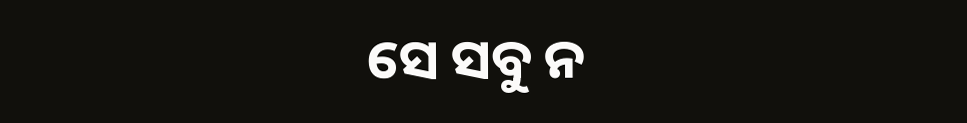ସେ ସବୁ ନ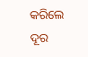କରିଲେ ଦୂର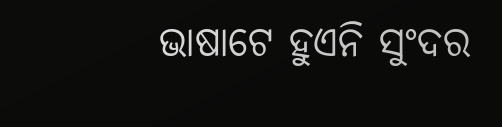ଭାଷାଟେ ହୁଏନି ସୁଂଦର